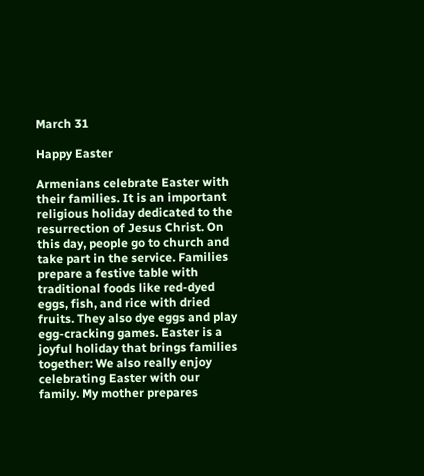March 31

Happy Easter

Armenians celebrate Easter with their families. It is an important religious holiday dedicated to the resurrection of Jesus Christ. On this day, people go to church and take part in the service. Families prepare a festive table with traditional foods like red-dyed eggs, fish, and rice with dried fruits. They also dye eggs and play egg-cracking games. Easter is a joyful holiday that brings families together: We also really enjoy celebrating Easter with our family. My mother prepares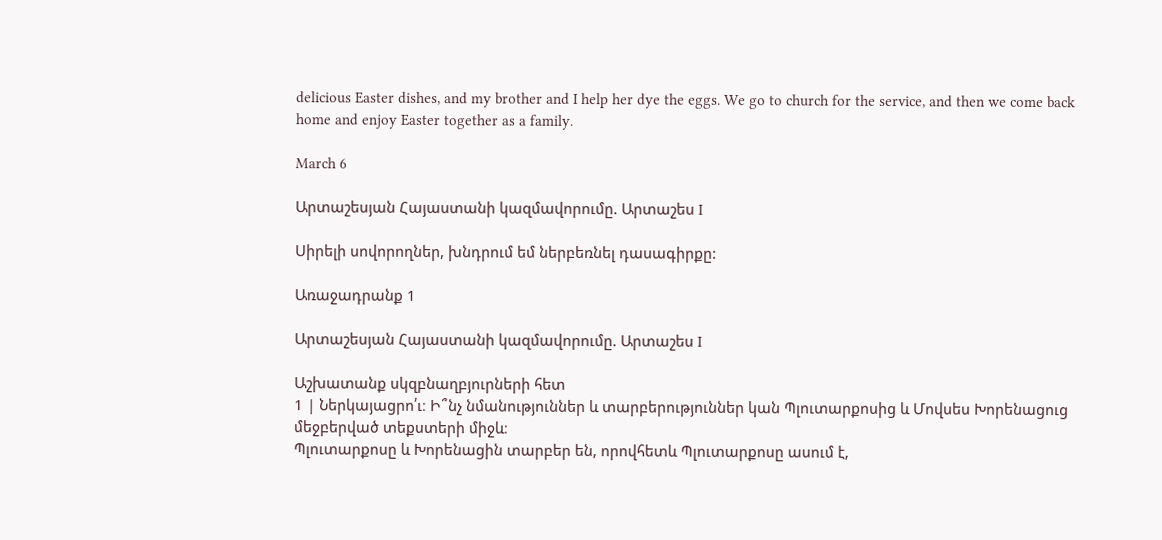delicious Easter dishes, and my brother and I help her dye the eggs. We go to church for the service, and then we come back home and enjoy Easter together as a family.

March 6

Արտաշեսյան Հայաստանի կազմավորումը. Արտաշես I

Սիրելի սովորողներ, խնդրում եմ ներբեռնել դասագիրքը:

Առաջադրանք 1

Արտաշեսյան Հայաստանի կազմավորումը. Արտաշես I

Աշխատանք սկզբնաղբյուրների հետ
1 | Ներկայացրո՛ւ։ Ի՞նչ նմանություններ և տարբերություններ կան Պլուտարքոսից և Մովսես Խորենացուց մեջբերված տեքստերի միջև։
Պլուտարքոսը և Խորենացին տարբեր են, որովհետև Պլուտարքոսը ասում է,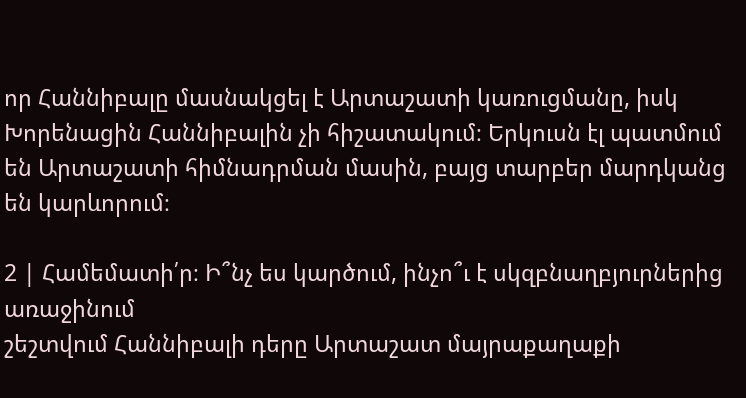որ Հաննիբալը մասնակցել է Արտաշատի կառուցմանը, իսկ Խորենացին Հաննիբալին չի հիշատակում։ Երկուսն էլ պատմում են Արտաշատի հիմնադրման մասին, բայց տարբեր մարդկանց են կարևորում։

2 | Համեմատի՛ր։ Ի՞նչ ես կարծում, ինչո՞ւ է սկզբնաղբյուրներից առաջինում
շեշտվում Հաննիբալի դերը Արտաշատ մայրաքաղաքի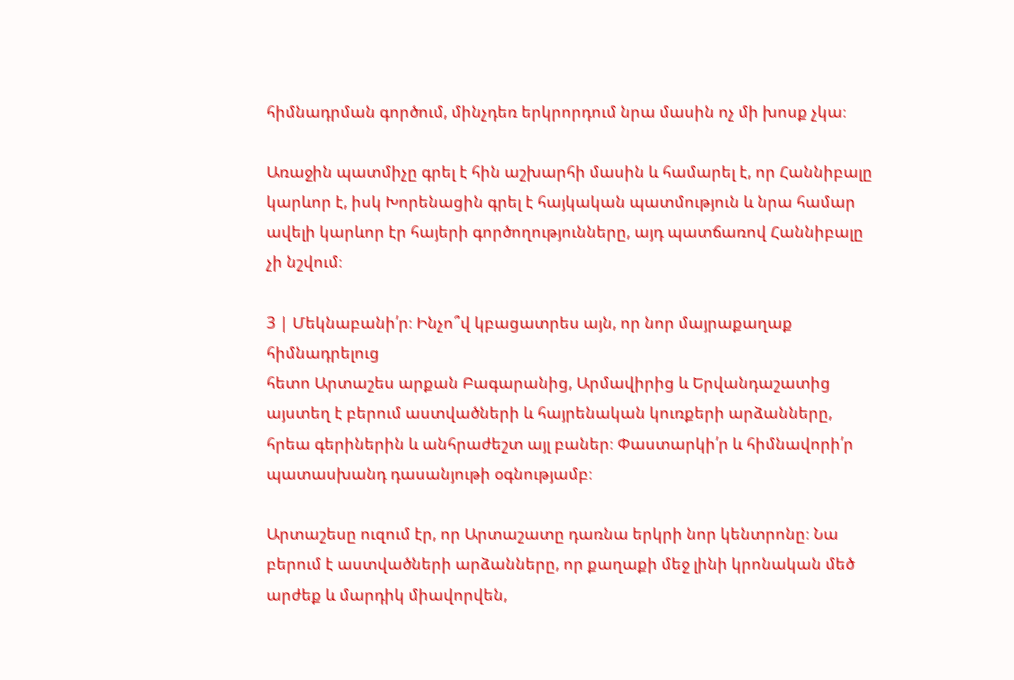հիմնադրման գործում, մինչդեռ երկրորդում նրա մասին ոչ մի խոսք չկա։

Առաջին պատմիչը գրել է հին աշխարհի մասին և համարել է, որ Հաննիբալը կարևոր է, իսկ Խորենացին գրել է հայկական պատմություն և նրա համար ավելի կարևոր էր հայերի գործողությունները, այդ պատճառով Հաննիբալը չի նշվում։

3 | Մեկնաբանի՛ր։ Ինչո՞վ կբացատրես այն, որ նոր մայրաքաղաք հիմնադրելուց
հետո Արտաշես արքան Բագարանից, Արմավիրից և Երվանդաշատից այստեղ է բերում աստվածների և հայրենական կուռքերի արձանները, հրեա գերիներին և անհրաժեշտ այլ բաներ։ Փաստարկի՛ր և հիմնավորի՛ր պատասխանդ դասանյութի օգնությամբ։

Արտաշեսը ուզում էր, որ Արտաշատը դառնա երկրի նոր կենտրոնը։ Նա բերում է աստվածների արձանները, որ քաղաքի մեջ լինի կրոնական մեծ արժեք և մարդիկ միավորվեն,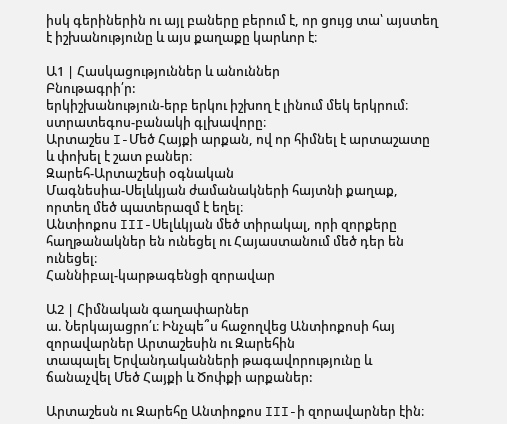իսկ գերիներին ու այլ բաները բերում է, որ ցույց տա՝ այստեղ է իշխանությունը և այս քաղաքը կարևոր է։

Ա1 | Հասկացություններ և անուններ
Բնութագրի՛ր:
երկիշխանություն-երբ երկու իշխող է լինում մեկ երկրում։
ստրատեգոս-բանակի գլխավորը։
Արտաշես I-Մեծ Հայքի արքան, ով որ հիմնել է արտաշատը և փոխել է շատ բաներ։
Զարեհ-Արտաշեսի օգնական
Մագնեսիա-Սելևկյան ժամանակների հայտնի քաղաք, որտեղ մեծ պատերազմ է եղել։
Անտիոքոս III-Սելևկյան մեծ տիրակալ, որի զորքերը հաղթանակներ են ունեցել ու Հայաստանում մեծ դեր են ունեցել։
Հաննիբալ-կարթագենցի զորավար

Ա2 | Հիմնական գաղափարներ
ա. Ներկայացրո՛ւ։ Ինչպե՞ս հաջողվեց Անտիոքոսի հայ զորավարներ Արտաշեսին ու Զարեհին
տապալել Երվանդականների թագավորությունը և ճանաչվել Մեծ Հայքի և Ծոփքի արքաներ:

Արտաշեսն ու Զարեհը Անտիոքոս III-ի զորավարներ էին։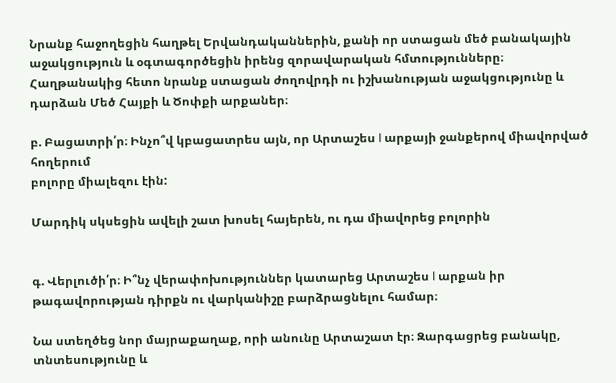Նրանք հաջողեցին հաղթել Երվանդականներին, քանի որ ստացան մեծ բանակային աջակցություն և օգտագործեցին իրենց զորավարական հմտությունները։ Հաղթանակից հետո նրանք ստացան ժողովրդի ու իշխանության աջակցությունը և դարձան Մեծ Հայքի և Ծոփքի արքաներ։

բ. Բացատրի՛ր։ Ինչո՞վ կբացատրես այն, որ Արտաշես I արքայի ջանքերով միավորված հողերում
բոլորը միալեզու էին:

Մարդիկ սկսեցին ավելի շատ խոսել հայերեն, ու դա միավորեց բոլորին


գ. Վերլուծի՛ր։ Ի՞նչ վերափոխություններ կատարեց Արտաշես I արքան իր թագավորության դիրքն ու վարկանիշը բարձրացնելու համար։

Նա ստեղծեց նոր մայրաքաղաք, որի անունը Արտաշատ էր։ Զարգացրեց բանակը, տնտեսությունը և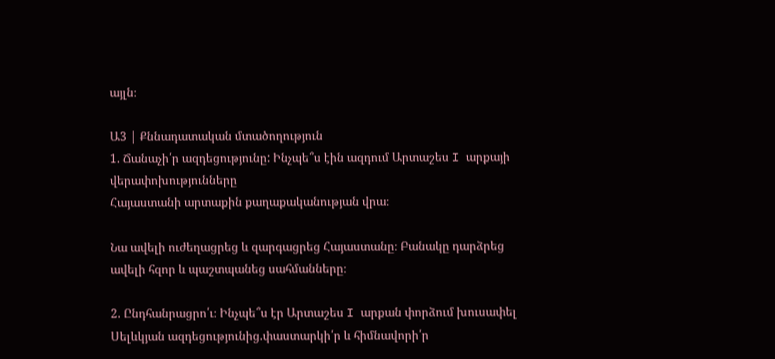այլն։

Ա3 | Քննադատական մտածողություն
1. Ճանաչի՛ր ազդեցությունը: Ինչպե՞ս էին ազդում Արտաշես I արքայի վերափոխությունները
Հայաստանի արտաքին քաղաքականության վրա։

Նա ավելի ուժեղացրեց և զարգացրեց Հայաստանը։ Բանակը դարձրեց ավելի հզոր և պաշտպանեց սահմանները։

2. Ընդհանրացրո՛ւ։ Ինչպե՞ս էր Արտաշես I արքան փորձում խուսափել Սելևկյան ազդեցությունից.փաստարկի՛ր և հիմնավորի՛ր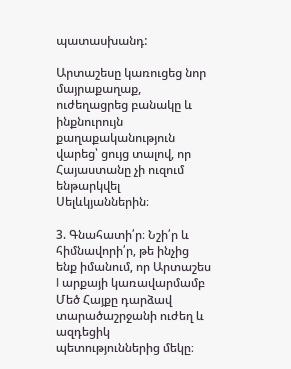պատասխանդ:

Արտաշեսը կառուցեց նոր մայրաքաղաք, ուժեղացրեց բանակը և ինքնուրույն քաղաքականություն վարեց՝ ցույց տալով, որ Հայաստանը չի ուզում ենթարկվել Սելևկյաններին։

3. Գնահատի՛ր։ Նշի՛ր և հիմնավորի՛ր, թե ինչից ենք իմանում, որ Արտաշես I արքայի կառավարմամբ Մեծ Հայքը դարձավ տարածաշրջանի ուժեղ և ազդեցիկ պետություններից մեկը։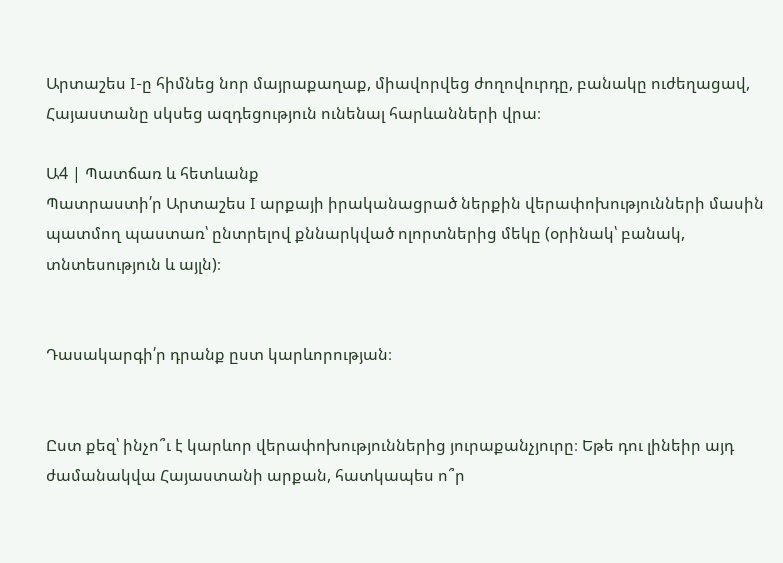Արտաշես I-ը հիմնեց նոր մայրաքաղաք, միավորվեց ժողովուրդը, բանակը ուժեղացավ, Հայաստանը սկսեց ազդեցություն ունենալ հարևանների վրա։

Ա4 | Պատճառ և հետևանք
Պատրաստի՛ր Արտաշես I արքայի իրականացրած ներքին վերափոխությունների մասին պատմող պաստառ՝ ընտրելով քննարկված ոլորտներից մեկը (օրինակ՝ բանակ, տնտեսություն և այլն)։


Դասակարգի՛ր դրանք ըստ կարևորության։


Ըստ քեզ՝ ինչո՞ւ է կարևոր վերափոխություններից յուրաքանչյուրը։ Եթե դու լինեիր այդ ժամանակվա Հայաստանի արքան, հատկապես ո՞ր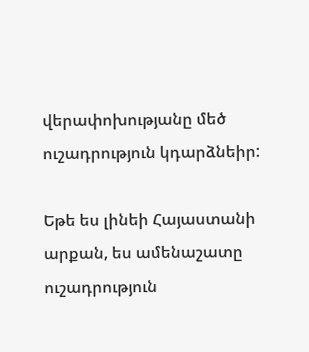վերափոխությանը մեծ ուշադրություն կդարձնեիր:

Եթե ես լինեի Հայաստանի արքան, ես ամենաշատը ուշադրություն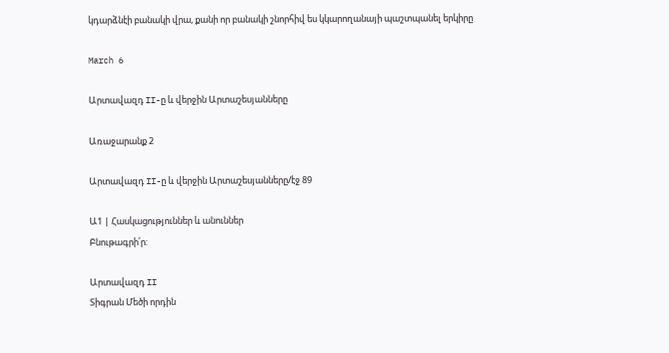կդարձնէի բանակի վրա, քանի որ բանակի շնորհիվ ես կկարողանայի պաշտպանել երկիրը

March 6

Արտավազդ II-ը և վերջին Արտաշեսյանները

Առաջարանք 2

Արտավազդ II-ը և վերջին Արտաշեսյանները/էջ 89

Ա1 | Հասկացություններ և անուններ
Բնութագրի՛ր:

Արտավազդ II
Տիգրան Մեծի որդին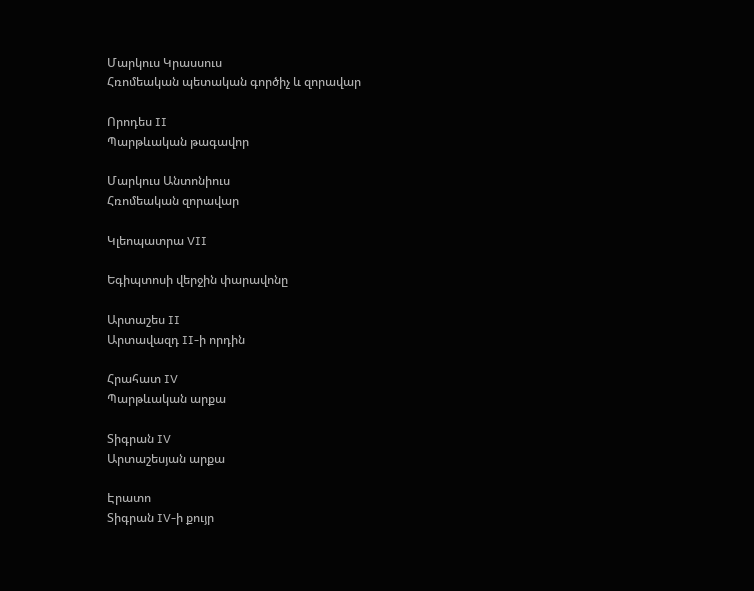Մարկուս Կրասսուս
Հռոմեական պետական գործիչ և զորավար

Որոդես II
Պարթևական թագավոր

Մարկուս Անտոնիուս
Հռոմեական զորավար

Կլեոպատրա VII

Եգիպտոսի վերջին փարավոնը

Արտաշես II
Արտավազդ II-ի որդին

Հրահատ IV
Պարթևական արքա

Տիգրան IV
Արտաշեսյան արքա

Էրատո
Տիգրան IV-ի քույր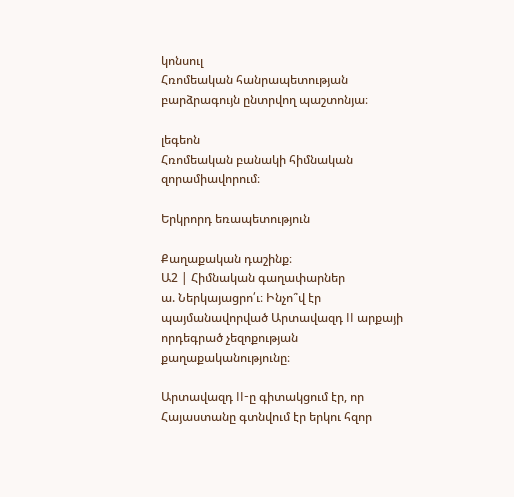կոնսուլ
Հռոմեական հանրապետության բարձրագույն ընտրվող պաշտոնյա։

լեգեոն
Հռոմեական բանակի հիմնական զորամիավորում։

Երկրորդ եռապետություն

Քաղաքական դաշինք։
Ա2 | Հիմնական գաղափարներ
ա. Ներկայացրո՛ւ։ Ինչո՞վ էր պայմանավորված Արտավազդ II արքայի որդեգրած չեզոքության
քաղաքականությունը։

Արտավազդ II-ը գիտակցում էր, որ Հայաստանը գտնվում էր երկու հզոր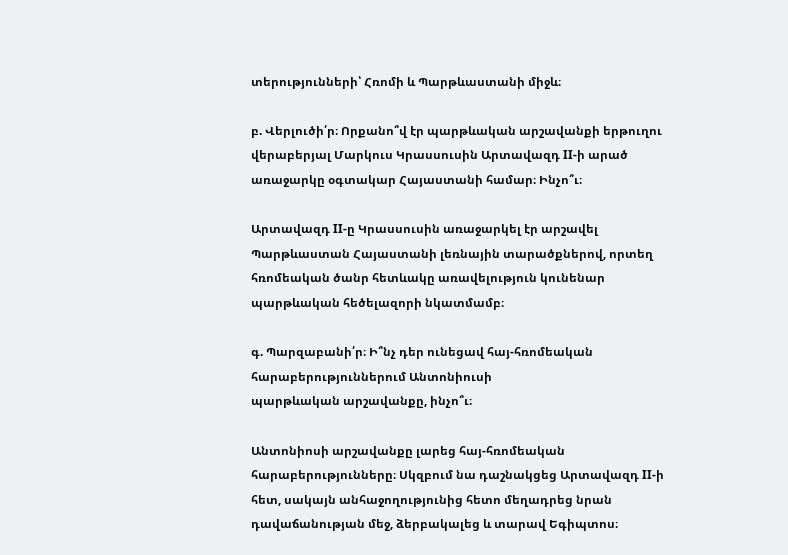տերությունների՝ Հռոմի և Պարթևաստանի միջև։

բ. Վերլուծի՛ր։ Որքանո՞վ էր պարթևական արշավանքի երթուղու վերաբերյալ Մարկուս Կրասսուսին Արտավազդ II-ի արած առաջարկը օգտակար Հայաստանի համար։ Ինչո՞ւ։

Արտավազդ II-ը Կրասսուսին առաջարկել էր արշավել Պարթևաստան Հայաստանի լեռնային տարածքներով, որտեղ հռոմեական ծանր հետևակը առավելություն կունենար պարթևական հեծելազորի նկատմամբ։

գ. Պարզաբանի՛ր։ Ի՞նչ դեր ունեցավ հայ-հռոմեական հարաբերություններում Անտոնիուսի
պարթևական արշավանքը, ինչո՞ւ։

Անտոնիոսի արշավանքը լարեց հայ-հռոմեական հարաբերությունները։ Սկզբում նա դաշնակցեց Արտավազդ II-ի հետ, սակայն անհաջողությունից հետո մեղադրեց նրան դավաճանության մեջ, ձերբակալեց և տարավ Եգիպտոս։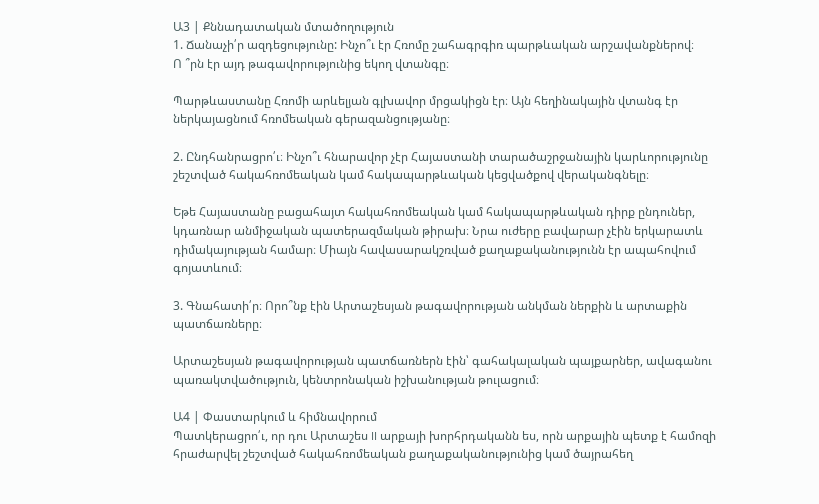Ա3 | Քննադատական մտածողություն
1. Ճանաչի՛ր ազդեցությունը: Ինչո՞ւ էր Հռոմը շահագրգիռ պարթևական արշավանքներով։
Ո ՞րն էր այդ թագավորությունից եկող վտանգը։

Պարթևաստանը Հռոմի արևելյան գլխավոր մրցակիցն էր։ Այն հեղինակային վտանգ էր ներկայացնում հռոմեական գերազանցությանը։

2. Ընդհանրացրո՛ւ։ Ինչո՞ւ հնարավոր չէր Հայաստանի տարածաշրջանային կարևորությունը շեշտված հակահռոմեական կամ հակապարթևական կեցվածքով վերականգնելը։

Եթե Հայաստանը բացահայտ հակահռոմեական կամ հակապարթևական դիրք ընդուներ, կդառնար անմիջական պատերազմական թիրախ։ Նրա ուժերը բավարար չէին երկարատև դիմակայության համար։ Միայն հավասարակշռված քաղաքականությունն էր ապահովում գոյատևում։

3. Գնահատի՛ր։ Որո՞նք էին Արտաշեսյան թագավորության անկման ներքին և արտաքին
պատճառները։

Արտաշեսյան թագավորության պատճառներն էին՝ գահակալական պայքարներ, ավագանու պառակտվածություն, կենտրոնական իշխանության թուլացում։

Ա4 | Փաստարկում և հիմնավորում
Պատկերացրո՛ւ, որ դու Արտաշես II արքայի խորհրդականն ես, որն արքային պետք է համոզի
հրաժարվել շեշտված հակահռոմեական քաղաքականությունից կամ ծայրահեղ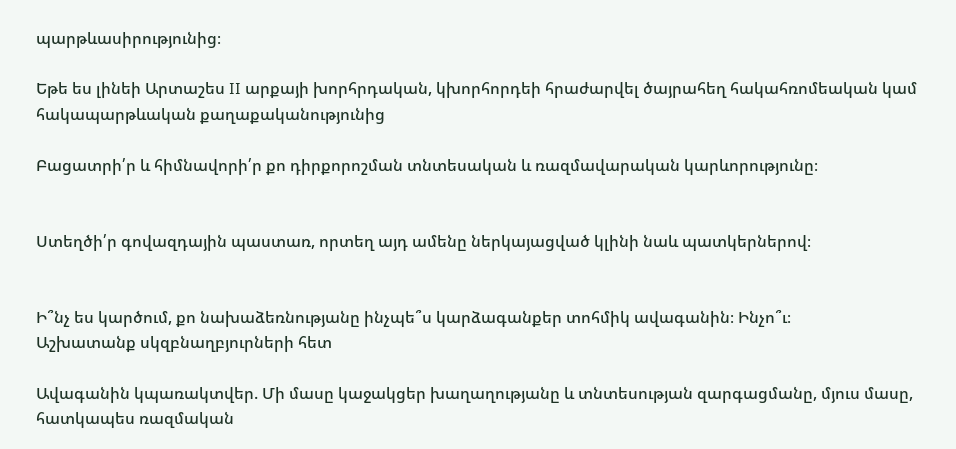պարթևասիրությունից։

Եթե ես լինեի Արտաշես II արքայի խորհրդական, կխորհորդեի հրաժարվել ծայրահեղ հակահռոմեական կամ հակապարթևական քաղաքականությունից

Բացատրի՛ր և հիմնավորի՛ր քո դիրքորոշման տնտեսական և ռազմավարական կարևորությունը։


Ստեղծի՛ր գովազդային պաստառ, որտեղ այդ ամենը ներկայացված կլինի նաև պատկերներով։


Ի՞նչ ես կարծում, քո նախաձեռնությանը ինչպե՞ս կարձագանքեր տոհմիկ ավագանին։ Ինչո՞ւ։
Աշխատանք սկզբնաղբյուրների հետ

Ավագանին կպառակտվեր. Մի մասը կաջակցեր խաղաղությանը և տնտեսության զարգացմանը, մյուս մասը, հատկապես ռազմական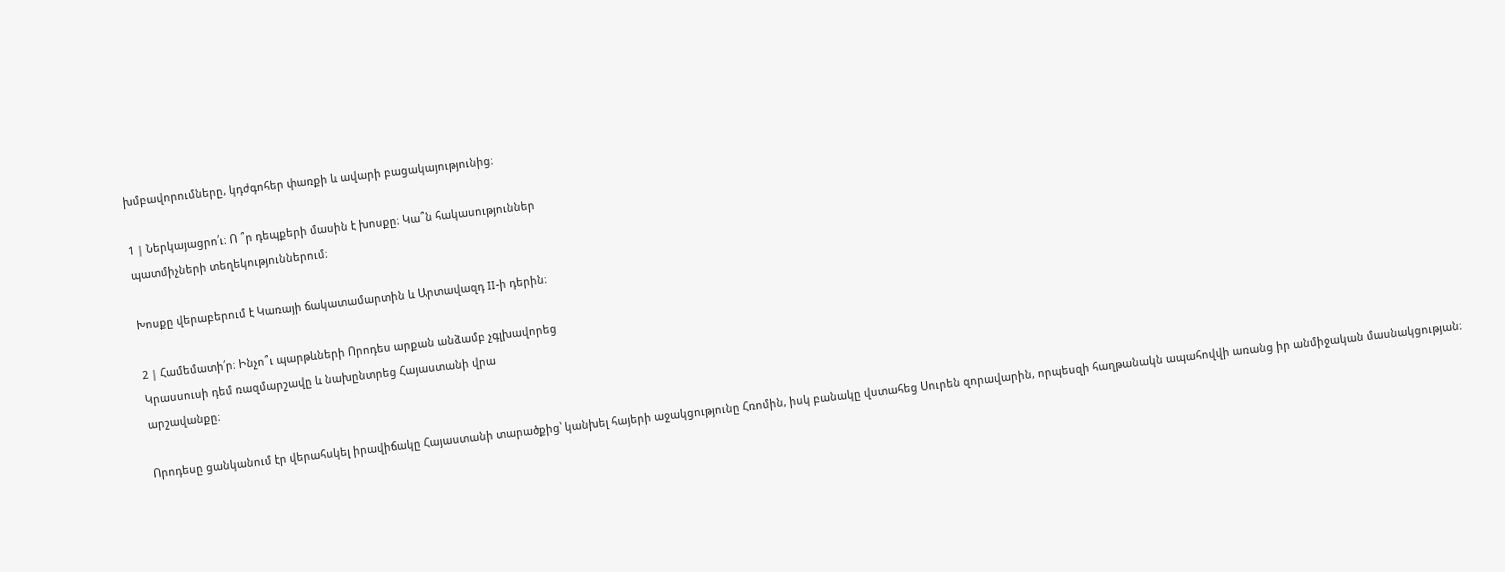խմբավորումները, կդժգոհեր փառքի և ավարի բացակայությունից։

1 | Ներկայացրո՛ւ։ Ո ՞ր դեպքերի մասին է խոսքը։ Կա՞ն հակասություններ
պատմիչների տեղեկություններում։

Խոսքը վերաբերում է Կառայի ճակատամարտին և Արտավազդ II-ի դերին։

2 | Համեմատի՛ր։ Ինչո՞ւ պարթևների Որոդես արքան անձամբ չգլխավորեց
Կրասսուսի դեմ ռազմարշավը և նախընտրեց Հայաստանի վրա
արշավանքը։

Որոդեսը ցանկանում էր վերահսկել իրավիճակը Հայաստանի տարածքից՝ կանխել հայերի աջակցությունը Հռոմին, իսկ բանակը վստահեց Սուրեն զորավարին, որպեսզի հաղթանակն ապահովվի առանց իր անմիջական մասնակցության։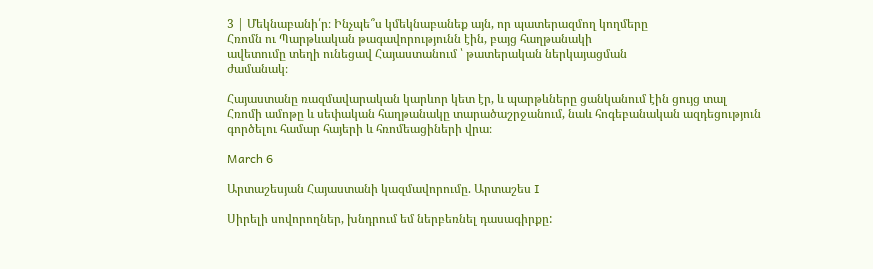3 | Մեկնաբանի՛ր։ Ինչպե՞ս կմեկնաբանեք այն, որ պատերազմող կողմերը
Հռոմն ու Պարթևական թագավորությունն էին, բայց հաղթանակի
ավետումը տեղի ունեցավ Հայաստանում ՝ թատերական ներկայացման
ժամանակ։

Հայաստանը ռազմավարական կարևոր կետ էր, և պարթևները ցանկանում էին ցույց տալ Հռոմի ամոթը և սեփական հաղթանակը տարածաշրջանում, նաև հոգեբանական ազդեցություն գործելու համար հայերի և հռոմեացիների վրա։

March 6

Արտաշեսյան Հայաստանի կազմավորումը. Արտաշես I

Սիրելի սովորողներ, խնդրում եմ ներբեռնել դասագիրքը: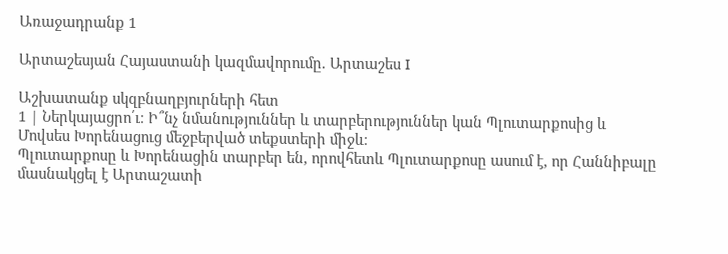Առաջադրանք 1

Արտաշեսյան Հայաստանի կազմավորումը. Արտաշես I

Աշխատանք սկզբնաղբյուրների հետ
1 | Ներկայացրո՛ւ։ Ի՞նչ նմանություններ և տարբերություններ կան Պլուտարքոսից և Մովսես Խորենացուց մեջբերված տեքստերի միջև։
Պլուտարքոսը և Խորենացին տարբեր են, որովհետև Պլուտարքոսը ասում է, որ Հաննիբալը մասնակցել է Արտաշատի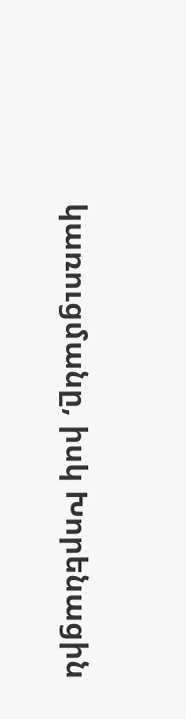կառուցմանը, իսկ Խորենացին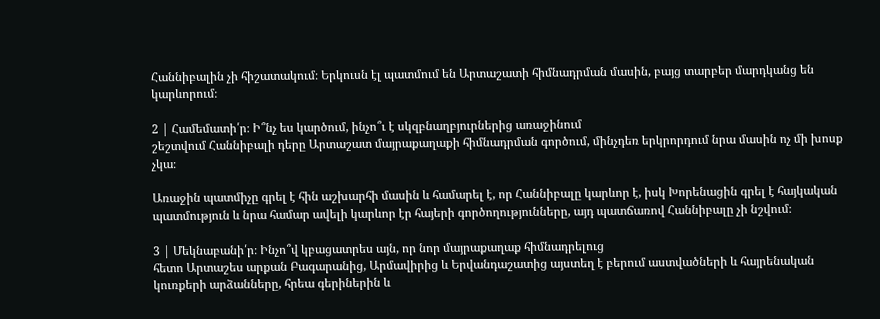Հաննիբալին չի հիշատակում։ Երկուսն էլ պատմում են Արտաշատի հիմնադրման մասին, բայց տարբեր մարդկանց են կարևորում։

2 | Համեմատի՛ր։ Ի՞նչ ես կարծում, ինչո՞ւ է սկզբնաղբյուրներից առաջինում
շեշտվում Հաննիբալի դերը Արտաշատ մայրաքաղաքի հիմնադրման գործում, մինչդեռ երկրորդում նրա մասին ոչ մի խոսք չկա։

Առաջին պատմիչը գրել է հին աշխարհի մասին և համարել է, որ Հաննիբալը կարևոր է, իսկ Խորենացին գրել է հայկական պատմություն և նրա համար ավելի կարևոր էր հայերի գործողությունները, այդ պատճառով Հաննիբալը չի նշվում։

3 | Մեկնաբանի՛ր։ Ինչո՞վ կբացատրես այն, որ նոր մայրաքաղաք հիմնադրելուց
հետո Արտաշես արքան Բագարանից, Արմավիրից և Երվանդաշատից այստեղ է բերում աստվածների և հայրենական կուռքերի արձանները, հրեա գերիներին և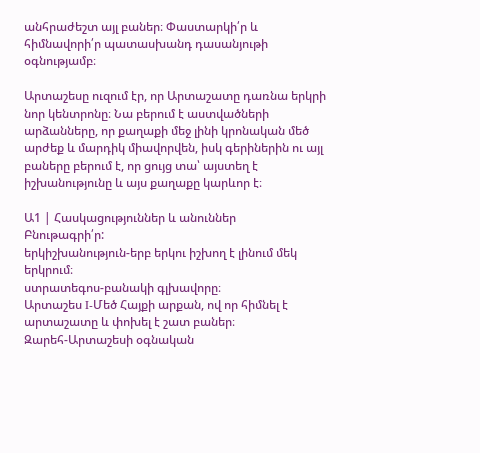անհրաժեշտ այլ բաներ։ Փաստարկի՛ր և հիմնավորի՛ր պատասխանդ դասանյութի օգնությամբ։

Արտաշեսը ուզում էր, որ Արտաշատը դառնա երկրի նոր կենտրոնը։ Նա բերում է աստվածների արձանները, որ քաղաքի մեջ լինի կրոնական մեծ արժեք և մարդիկ միավորվեն, իսկ գերիներին ու այլ բաները բերում է, որ ցույց տա՝ այստեղ է իշխանությունը և այս քաղաքը կարևոր է։

Ա1 | Հասկացություններ և անուններ
Բնութագրի՛ր:
երկիշխանություն-երբ երկու իշխող է լինում մեկ երկրում։
ստրատեգոս-բանակի գլխավորը։
Արտաշես I-Մեծ Հայքի արքան, ով որ հիմնել է արտաշատը և փոխել է շատ բաներ։
Զարեհ-Արտաշեսի օգնական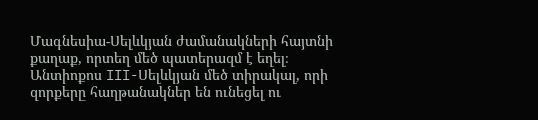Մագնեսիա-Սելևկյան ժամանակների հայտնի քաղաք, որտեղ մեծ պատերազմ է եղել։
Անտիոքոս III-Սելևկյան մեծ տիրակալ, որի զորքերը հաղթանակներ են ունեցել ու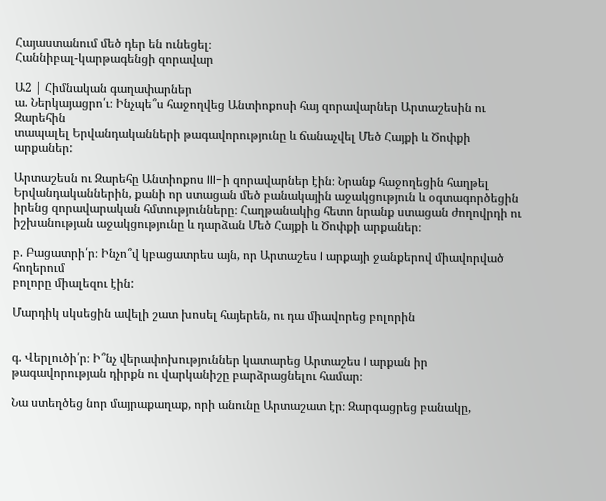Հայաստանում մեծ դեր են ունեցել։
Հաննիբալ-կարթագենցի զորավար

Ա2 | Հիմնական գաղափարներ
ա. Ներկայացրո՛ւ։ Ինչպե՞ս հաջողվեց Անտիոքոսի հայ զորավարներ Արտաշեսին ու Զարեհին
տապալել Երվանդականների թագավորությունը և ճանաչվել Մեծ Հայքի և Ծոփքի արքաներ:

Արտաշեսն ու Զարեհը Անտիոքոս III-ի զորավարներ էին։ Նրանք հաջողեցին հաղթել Երվանդականներին, քանի որ ստացան մեծ բանակային աջակցություն և օգտագործեցին իրենց զորավարական հմտությունները։ Հաղթանակից հետո նրանք ստացան ժողովրդի ու իշխանության աջակցությունը և դարձան Մեծ Հայքի և Ծոփքի արքաներ։

բ. Բացատրի՛ր։ Ինչո՞վ կբացատրես այն, որ Արտաշես I արքայի ջանքերով միավորված հողերում
բոլորը միալեզու էին:

Մարդիկ սկսեցին ավելի շատ խոսել հայերեն, ու դա միավորեց բոլորին


գ. Վերլուծի՛ր։ Ի՞նչ վերափոխություններ կատարեց Արտաշես I արքան իր թագավորության դիրքն ու վարկանիշը բարձրացնելու համար։

Նա ստեղծեց նոր մայրաքաղաք, որի անունը Արտաշատ էր։ Զարգացրեց բանակը,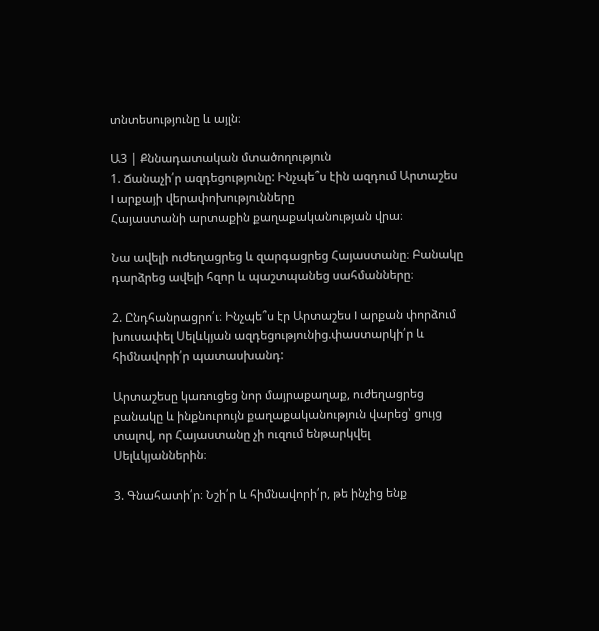տնտեսությունը և այլն։

Ա3 | Քննադատական մտածողություն
1. Ճանաչի՛ր ազդեցությունը: Ինչպե՞ս էին ազդում Արտաշես I արքայի վերափոխությունները
Հայաստանի արտաքին քաղաքականության վրա։

Նա ավելի ուժեղացրեց և զարգացրեց Հայաստանը։ Բանակը դարձրեց ավելի հզոր և պաշտպանեց սահմանները։

2. Ընդհանրացրո՛ւ։ Ինչպե՞ս էր Արտաշես I արքան փորձում խուսափել Սելևկյան ազդեցությունից.փաստարկի՛ր և հիմնավորի՛ր պատասխանդ:

Արտաշեսը կառուցեց նոր մայրաքաղաք, ուժեղացրեց բանակը և ինքնուրույն քաղաքականություն վարեց՝ ցույց տալով, որ Հայաստանը չի ուզում ենթարկվել Սելևկյաններին։

3. Գնահատի՛ր։ Նշի՛ր և հիմնավորի՛ր, թե ինչից ենք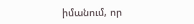իմանում, որ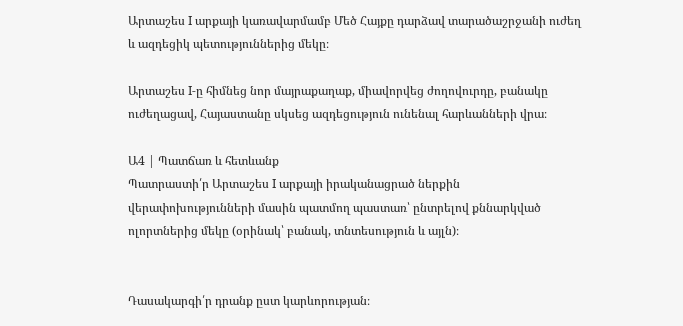Արտաշես I արքայի կառավարմամբ Մեծ Հայքը դարձավ տարածաշրջանի ուժեղ և ազդեցիկ պետություններից մեկը։

Արտաշես I-ը հիմնեց նոր մայրաքաղաք, միավորվեց ժողովուրդը, բանակը ուժեղացավ, Հայաստանը սկսեց ազդեցություն ունենալ հարևանների վրա։

Ա4 | Պատճառ և հետևանք
Պատրաստի՛ր Արտաշես I արքայի իրականացրած ներքին վերափոխությունների մասին պատմող պաստառ՝ ընտրելով քննարկված ոլորտներից մեկը (օրինակ՝ բանակ, տնտեսություն և այլն)։


Դասակարգի՛ր դրանք ըստ կարևորության։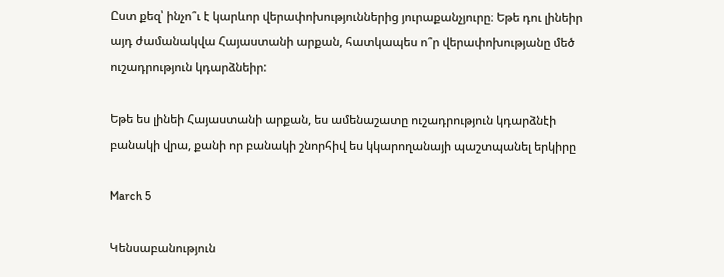Ըստ քեզ՝ ինչո՞ւ է կարևոր վերափոխություններից յուրաքանչյուրը։ Եթե դու լինեիր այդ ժամանակվա Հայաստանի արքան, հատկապես ո՞ր վերափոխությանը մեծ ուշադրություն կդարձնեիր:

Եթե ես լինեի Հայաստանի արքան, ես ամենաշատը ուշադրություն կդարձնէի բանակի վրա, քանի որ բանակի շնորհիվ ես կկարողանայի պաշտպանել երկիրը

March 5

Կենսաբանություն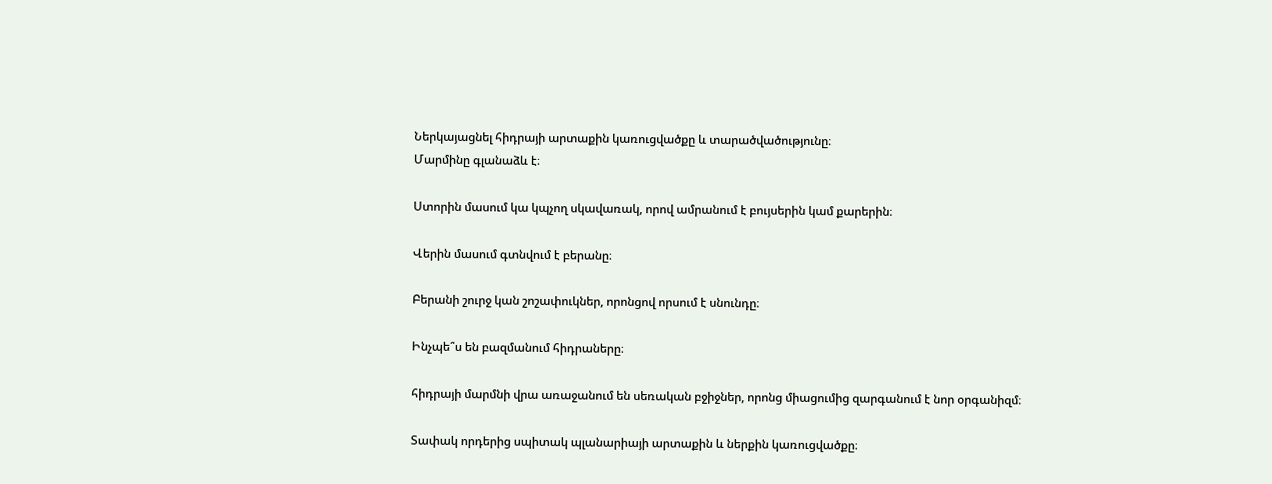Ներկայացնել հիդրայի արտաքին կառուցվածքը և տարածվածությունը։
Մարմինը գլանաձև է։

Ստորին մասում կա կպչող սկավառակ, որով ամրանում է բույսերին կամ քարերին։

Վերին մասում գտնվում է բերանը։

Բերանի շուրջ կան շոշափուկներ, որոնցով որսում է սնունդը։

Ինչպե՞ս են բազմանում հիդրաները։

հիդրայի մարմնի վրա առաջանում են սեռական բջիջներ, որոնց միացումից զարգանում է նոր օրգանիզմ։

Տափակ որդերից սպիտակ պլանարիայի արտաքին և ներքին կառուցվածքը։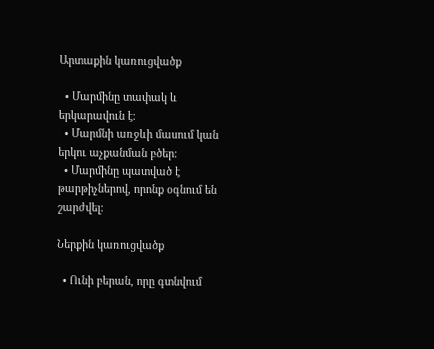Արտաքին կառուցվածք

  • Մարմինը տափակ և երկարավուն է։
  • Մարմնի առջևի մասում կան երկու աչքանման բծեր։
  • Մարմինը պատված է թարթիչներով, որոնք օգնում են շարժվել։

Ներքին կառուցվածք

  • Ունի բերան, որը գտնվում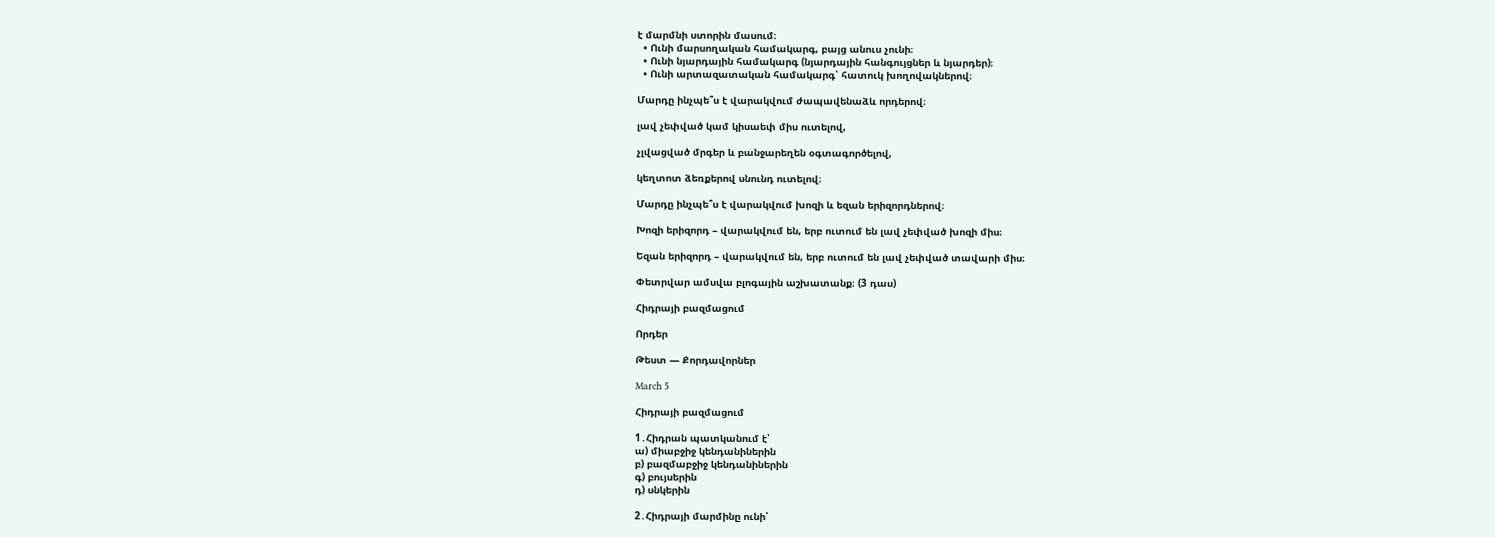է մարմնի ստորին մասում։
  • Ունի մարսողական համակարգ, բայց անուս չունի։
  • Ունի նյարդային համակարգ (նյարդային հանգույցներ և նյարդեր)։
  • Ունի արտազատական համակարգ՝ հատուկ խողովակներով։

Մարդը ինչպե՞ս է վարակվում ժապավենաձև որդերով։

լավ չեփված կամ կիսաեփ միս ուտելով,

չլվացված մրգեր և բանջարեղեն օգտագործելով,

կեղտոտ ձեռքերով սնունդ ուտելով։

Մարդը ինչպե՞ս է վարակվում խոզի և եզան երիզորդներով։

Խոզի երիզորդ – վարակվում են, երբ ուտում են լավ չեփված խոզի միս։

Եզան երիզորդ – վարակվում են, երբ ուտում են լավ չեփված տավարի միս։

Փետրվար ամսվա բլոգային աշխատանք։ (3 դաս)

Հիդրայի բազմացում

Որդեր

Թեստ — Քորդավորներ

March 5

Հիդրայի բազմացում

1․Հիդրան պատկանում է՝
ա) միաբջիջ կենդանիներին
բ) բազմաբջիջ կենդանիներին
գ) բույսերին
դ) սնկերին

2․Հիդրայի մարմինը ունի՝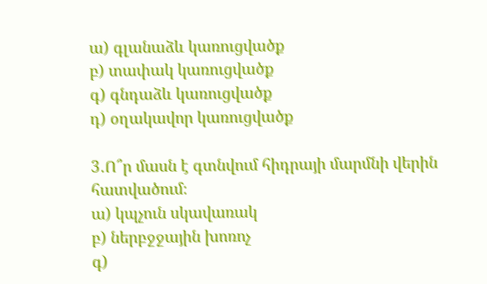ա) գլանաձև կառուցվածք
բ) տափակ կառուցվածք
գ) գնդաձև կառուցվածք
դ) օղակավոր կառուցվածք

3․Ո՞ր մասն է գտնվում հիդրայի մարմնի վերին հատվածում։
ա) կպչուն սկավառակ
բ) ներբջջային խոռոչ
գ)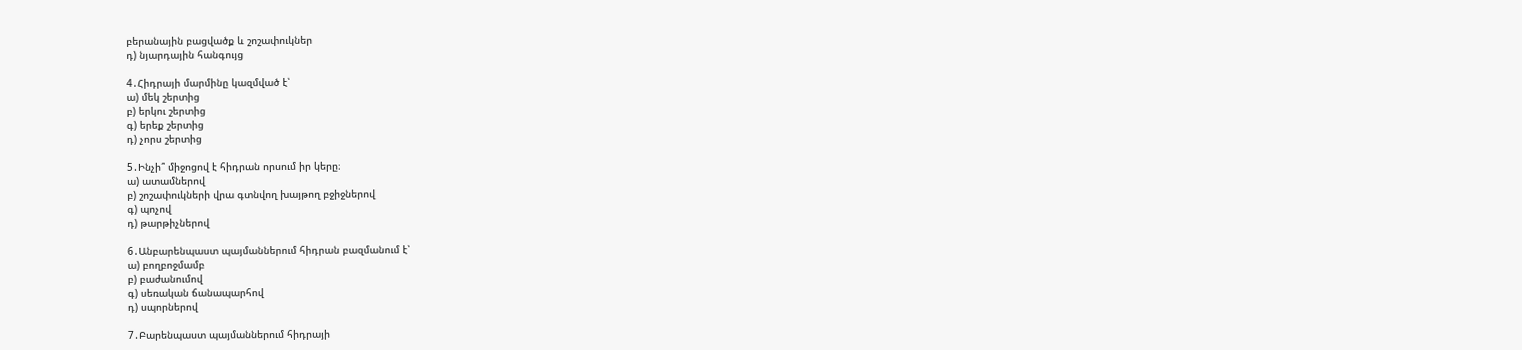բերանային բացվածք և շոշափուկներ
դ) նյարդային հանգույց

4․Հիդրայի մարմինը կազմված է՝
ա) մեկ շերտից
բ) երկու շերտից
գ) երեք շերտից
դ) չորս շերտից

5․Ինչի՞ միջոցով է հիդրան որսում իր կերը։
ա) ատամներով
բ) շոշափուկների վրա գտնվող խայթող բջիջներով
գ) պոչով
դ) թարթիչներով

6․Անբարենպաստ պայմաններում հիդրան բազմանում է՝
ա) բողբոջմամբ
բ) բաժանումով
գ) սեռական ճանապարհով
դ) սպորներով

7․Բարենպաստ պայմաններում հիդրայի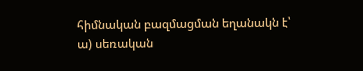հիմնական բազմացման եղանակն է՝
ա) սեռական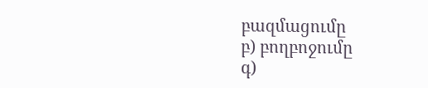բազմացումը
բ) բողբոջումը
գ)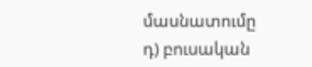մասնատումը
դ) բուսական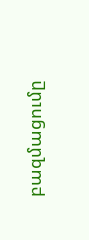բազմացումը